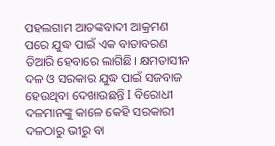ପହଲଗାମ ଆତଙ୍କବାଦୀ ଆକ୍ରମଣ ପରେ ଯୁଦ୍ଧ ପାଇଁ ଏକ ବାତାବରଣ ତିଆରି ହେବାରେ ଲାଗିଛି। କ୍ଷମତାସୀନ ଦଳ ଓ ସରକାର ଯୁଦ୍ଧ ପାଇଁ ସଜବାଜ ହେଉଥିବା ଦେଖାଉଛନ୍ତି I ବିରୋଧୀ ଦଳମାନଙ୍କୁ କାଳେ କେହି ସରକାରୀ ଦଳଠାରୁ ଭୀରୁ ବା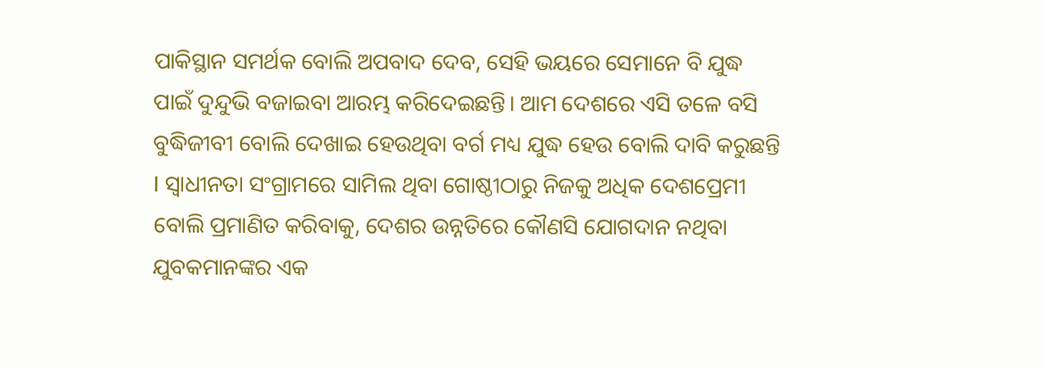ପାକିସ୍ଥାନ ସମର୍ଥକ ବୋଲି ଅପବାଦ ଦେବ, ସେହି ଭୟରେ ସେମାନେ ବି ଯୁଦ୍ଧ ପାଇଁ ଦୁନ୍ଦୁଭି ବଜାଇବା ଆରମ୍ଭ କରିଦେଇଛନ୍ତି। ଆମ ଦେଶରେ ଏସି ତଳେ ବସି ବୁଦ୍ଧିଜୀବୀ ବୋଲି ଦେଖାଇ ହେଉଥିବା ବର୍ଗ ମଧ୍ୟ ଯୁଦ୍ଧ ହେଉ ବୋଲି ଦାବି କରୁଛନ୍ତି I ସ୍ଵାଧୀନତା ସଂଗ୍ରାମରେ ସାମିଲ ଥିବା ଗୋଷ୍ଠୀଠାରୁ ନିଜକୁ ଅଧିକ ଦେଶପ୍ରେମୀ ବୋଲି ପ୍ରମାଣିତ କରିବାକୁ, ଦେଶର ଉନ୍ନତିରେ କୌଣସି ଯୋଗଦାନ ନଥିବା ଯୁବକମାନଙ୍କର ଏକ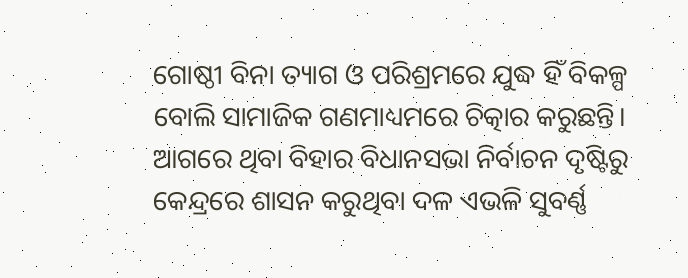ଗୋଷ୍ଠୀ ବିନା ତ୍ୟାଗ ଓ ପରିଶ୍ରମରେ ଯୁଦ୍ଧ ହିଁ ବିକଳ୍ପ ବୋଲି ସାମାଜିକ ଗଣମାଧ୍ୟମରେ ଚିତ୍କାର କରୁଛନ୍ତି। ଆଗରେ ଥିବା ବିହାର ବିଧାନସଭା ନିର୍ବାଚନ ଦୃଷ୍ଟିରୁ କେନ୍ଦ୍ରରେ ଶାସନ କରୁଥିବା ଦଳ ଏଭଳି ସୁବର୍ଣ୍ଣ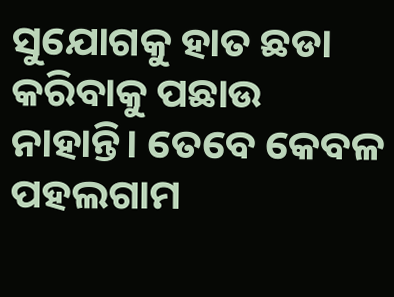ସୁଯୋଗକୁ ହାତ ଛଡା କରିବାକୁ ପଛାଉ ନାହାନ୍ତି। ତେବେ କେବଳ ପହଲଗାମ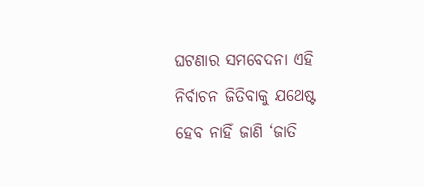ଘଟଣାର ସମବେଦନା ଏହି ନିର୍ବାଚନ ଜିତିବାକୁ ଯଥେଷ୍ଟ ହେବ ନାହିଁ ଜାଣି ‘ଜାତି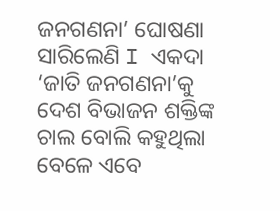ଜନଗଣନା’ ଘୋଷଣା ସାରିଲେଣି I ଏକଦା ‘ଜାତି ଜନଗଣନା’କୁ ଦେଶ ବିଭାଜନ ଶକ୍ତିଙ୍କ ଚାଲ ବୋଲି କହୁଥିଲା ବେଳେ ଏବେ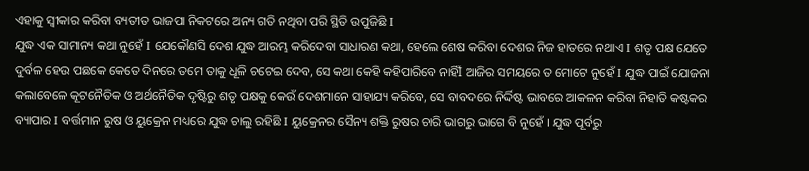ଏହାକୁ ସ୍ୱୀକାର କରିବା ବ୍ୟତୀତ ଭାଜପା ନିକଟରେ ଅନ୍ୟ ଗତି ନଥିବା ପରି ସ୍ଥିତି ଉପୁଜିଛି I
ଯୁଦ୍ଧ ଏକ ସାମାନ୍ୟ କଥା ନୁହେଁ I ଯେକୌଣସି ଦେଶ ଯୁଦ୍ଧ ଆରମ୍ଭ କରିଦେବା ସାଧାରଣ କଥା, ହେଲେ ଶେଷ କରିବା ଦେଶର ନିଜ ହାତରେ ନଥାଏ I ଶତୃ ପକ୍ଷ ଯେତେ ଦୁର୍ବଳ ହେଉ ପଛକେ କେତେ ଦିନରେ ତମେ ତାକୁ ଧୂଳି ଚଟେଇ ଦେବ, ସେ କଥା କେହି କହିପାରିବେ ନାହିଁI ଆଜିର ସମୟରେ ତ ମୋଟେ ନୁହେଁ I ଯୁଦ୍ଧ ପାଇଁ ଯୋଜନା କଲାବେଳେ କୂଟନୈତିକ ଓ ଅର୍ଥନୈତିକ ଦୃଷ୍ଟିରୁ ଶତୃ ପକ୍ଷକୁ କେଉଁ ଦେଶମାନେ ସାହାଯ୍ୟ କରିବେ, ସେ ବାବଦରେ ନିର୍ଦ୍ଦିଷ୍ଟ ଭାବରେ ଆକଳନ କରିବା ନିହାତି କଷ୍ଟକର ବ୍ୟାପାର I ବର୍ତ୍ତମାନ ରୁଷ ଓ ୟୁକ୍ରେନ ମଧ୍ୟରେ ଯୁଦ୍ଧ ଚାଲୁ ରହିଛି I ୟୁକ୍ରେନର ସୈନ୍ୟ ଶକ୍ତି ରୁଷର ଚାରି ଭାଗରୁ ଭାଗେ ବି ନୁହେଁ । ଯୁଦ୍ଧ ପୂର୍ବରୁ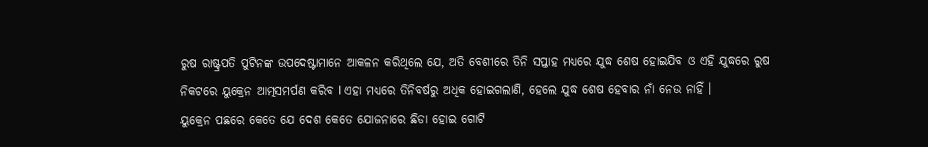ରୁଷ ରାଷ୍ଟ୍ରପତି ପୁଟିନଙ୍କ ଉପଦେଷ୍ଟାମାନେ ଆକଳନ କରିଥିଲେ ଯେ, ଅତି ବେଶୀରେ ତିନି ସପ୍ତାହ ମଧ୍ୟରେ ଯୁଦ୍ଧ ଶେଷ ହୋଇଯିବ ଓ ଏହି ଯୁଦ୍ଧରେ ରୁଷ ନିକଟରେ ୟୁକ୍ରେନ ଆତ୍ମସମର୍ପଣ କରିବ I ଏହା ମଧ୍ୟରେ ତିନିବର୍ଷରୁ ଅଧିକ ହୋଇଗଲାଣି, ହେଲେ ଯୁଦ୍ଧ ଶେଷ ହେବାର ନାଁ ନେଉ ନାହିଁ ।
ୟୁକ୍ରେନ ପଛରେ କେତେ ଯେ ଦେଶ କେତେ ଯୋଜନାରେ ଛିଡା ହୋଇ ଗୋଟି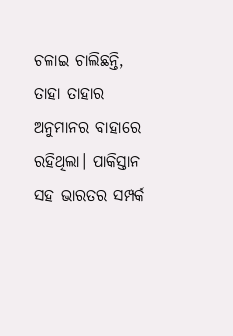ଚଳାଇ ଚାଲିଛନ୍ତି, ତାହା ତାହାର ଅନୁମାନର ବାହାରେ ରହିଥିଲା। ପାକିସ୍ତାନ ସହ ଭାରତର ସମ୍ପର୍କ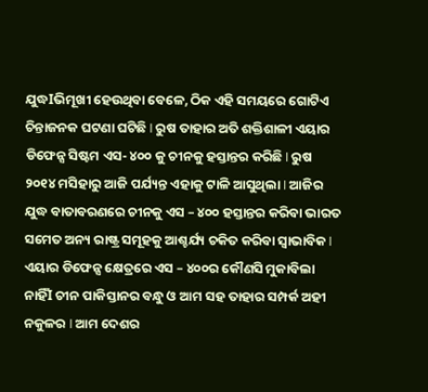ଯୁଦ୍ଧIଭିମୂଖୀ ହେଉଥିବା ବେଳେ, ଠିକ ଏହି ସମୟରେ ଗୋଟିଏ ଚିନ୍ତାଜନକ ଘଟଣା ଘଟିଛି I ରୁଷ ତାହାର ଅତି ଶକ୍ତିଶାଳୀ ଏୟାର ଡିଫେନ୍ସ ସିଷ୍ଟମ ଏସ- ୪୦୦ କୁ ଚୀନକୁ ହସ୍ତାନ୍ତର କରିଛି I ରୁଷ ୨୦୧୪ ମସିହାରୁ ଆଜି ପର୍ଯ୍ୟନ୍ତ ଏହାକୁ ଟାଳି ଆସୁଥିଲା I ଆଜିର ଯୁଦ୍ଧ ବାତାବରଣରେ ଚୀନକୁ ଏସ – ୪୦୦ ହସ୍ତାନ୍ତର କରିବା ଭାରତ ସମେତ ଅନ୍ୟ ରାଷ୍ଟ୍ର ସମୂହକୁ ଆଶ୍ଚର୍ଯ୍ୟ ଚକିତ କରିବା ସ୍ଵାଭାବିକ I ଏୟାର ଡିଫେନ୍ସ କ୍ଷେତ୍ରରେ ଏସ – ୪୦୦ର କୌଣସି ମୁକାବିଲା ନାହିଁI ଚୀନ ପାକିସ୍ତାନର ବନ୍ଧୁ ଓ ଆମ ସହ ତାହାର ସମ୍ପର୍କ ଅହୀ ନକୁଳର I ଆମ ଦେଶର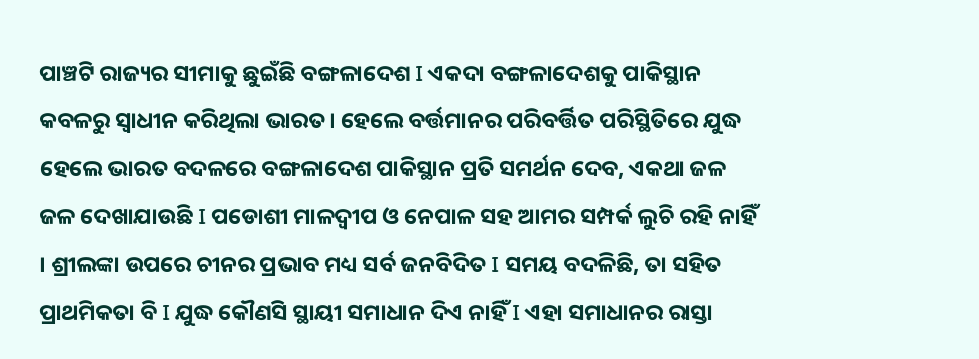ପାଞ୍ଚଟି ରାଜ୍ୟର ସୀମାକୁ ଛୁଇଁଛି ବଙ୍ଗଳାଦେଶ I ଏକଦା ବଙ୍ଗଳାଦେଶକୁ ପାକିସ୍ଥାନ କବଳରୁ ସ୍ଵାଧୀନ କରିଥିଲା ଭାରତ। ହେଲେ ବର୍ତ୍ତମାନର ପରିବର୍ତ୍ତିତ ପରିସ୍ଥିତିରେ ଯୁଦ୍ଧ ହେଲେ ଭାରତ ବଦଳରେ ବଙ୍ଗଳାଦେଶ ପାକିସ୍ଥାନ ପ୍ରତି ସମର୍ଥନ ଦେବ, ଏକଥା ଜଳ ଜଳ ଦେଖାଯାଉଛି I ପଡୋଶୀ ମାଳଦ୍ଵୀପ ଓ ନେପାଳ ସହ ଆମର ସମ୍ପର୍କ ଲୁଚି ରହି ନାହିଁ । ଶ୍ରୀଲଙ୍କା ଉପରେ ଚୀନର ପ୍ରଭାବ ମଧ୍ୟ ସର୍ବ ଜନବିଦିତ I ସମୟ ବଦଳିଛି, ତା ସହିତ ପ୍ରାଥମିକତା ବି I ଯୁଦ୍ଧ କୌଣସି ସ୍ଥାୟୀ ସମାଧାନ ଦିଏ ନାହିଁ I ଏହା ସମାଧାନର ରାସ୍ତା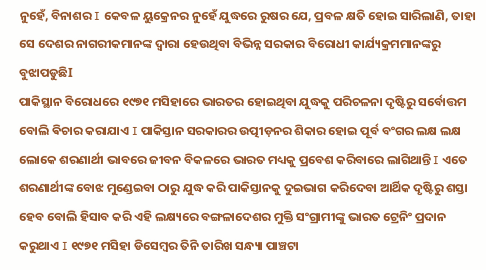ନୁହେଁ, ବିନାଶର I କେବଳ ୟୁକ୍ରେନର ନୁହେଁ ଯୁଦ୍ଧରେ ରୁଷର ଯେ, ପ୍ରବଳ କ୍ଷତି ହୋଇ ସାରିଲାଣି, ତାହା ସେ ଦେଶର ନାଗରୀକମାନଙ୍କ ଦ୍ଵାରା ହେଉଥିବା ବିଭିନ୍ନ ସରକାର ବିରୋଧୀ କାର୍ଯ୍ୟକ୍ରମମାନଙ୍କରୁ ବୁଝାପଡୁଛିI
ପାକିସ୍ଥାନ ବିରୋଧରେ ୧୯୭୧ ମସିହାରେ ଭାରତର ହୋଇଥିବା ଯୁଦ୍ଧକୁ ପରିଚଳନା ଦୃଷ୍ଟିରୁ ସର୍ବୋତ୍ତମ ବୋଲି ଵିଚାର କରାଯାଏ I ପାକିସ୍ତାନ ସରକାରର ଉତ୍ପୀଡ଼ନର ଶିକାର ହୋଇ ପୂର୍ବ ବଂଗର ଲକ୍ଷ ଲକ୍ଷ ଲୋକେ ଶରଣାର୍ଥୀ ଭାବରେ ଜୀବନ ବିକଳରେ ଭାରତ ମଧ୍ୟକୁ ପ୍ରବେଶ କରିବାରେ ଲାଗିଥାନ୍ତି I ଏତେ ଶରଣାର୍ଥୀଙ୍କ ବୋଝ ମୁଣ୍ଡେଇବା ଠାରୁ ଯୁଦ୍ଧ କରି ପାକିସ୍ତାନକୁ ଦୁଇଭାଗ କରିଦେବା ଆର୍ଥିକ ଦୃଷ୍ଟିରୁ ଶସ୍ତା ହେବ ବୋଲି ହିସାବ କରି ଏହି ଲକ୍ଷ୍ୟରେ ବଙ୍ଗଳାଦେଶର ମୁକ୍ତି ସଂଗ୍ରାମୀଙ୍କୁ ଭାରତ ଟ୍ରେନିଂ ପ୍ରଦାନ କରୁଥାଏ I ୧୯୭୧ ମସିହା ଡିସେମ୍ବର ତିନି ତାରିଖ ସନ୍ଧ୍ୟା ପାଞ୍ଚଟା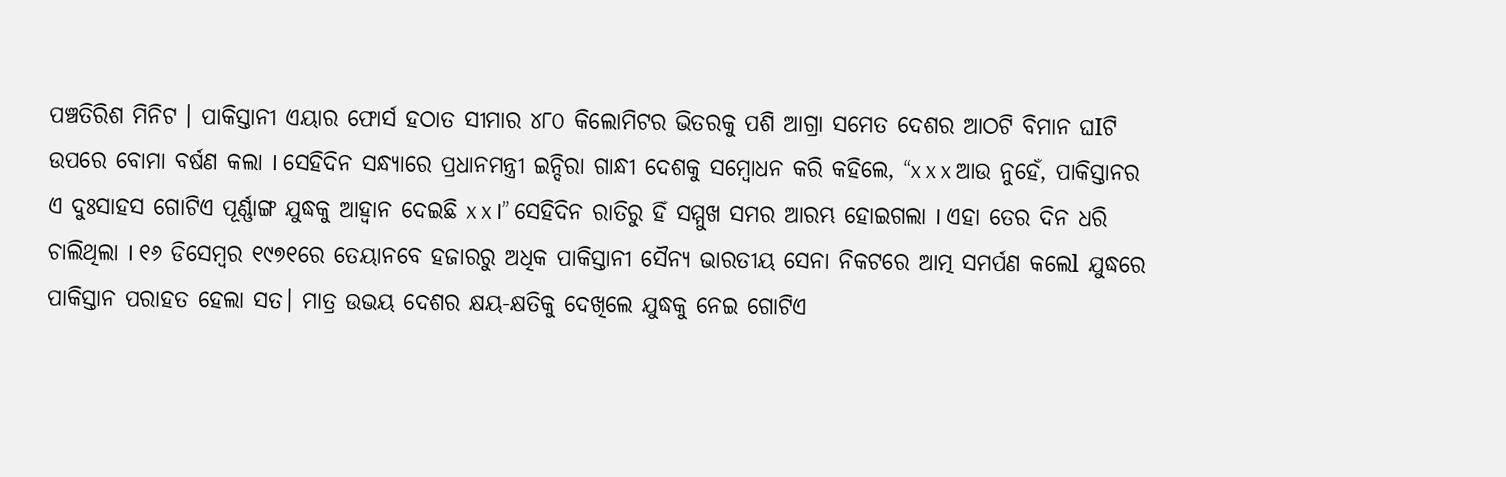ପଞ୍ଚତିରିଶ ମିନିଟ । ପାକିସ୍ତାନୀ ଏୟାର ଫୋର୍ସ ହଠାତ ସୀମାର ୪୮୦ କିଲୋମିଟର ଭିତରକୁ ପଶି ଆଗ୍ରା ସମେତ ଦେଶର ଆଠଟି ବିମାନ ଘIଟି ଉପରେ ବୋମା ବର୍ଷଣ କଲା I ସେହିଦିନ ସନ୍ଧ୍ୟାରେ ପ୍ରଧାନମନ୍ତ୍ରୀ ଇନ୍ଦିରା ଗାନ୍ଧୀ ଦେଶକୁ ସମ୍ବୋଧନ କରି କହିଲେ, “x x x ଆଉ ନୁହେଁ, ପାକିସ୍ତାନର ଏ ଦୁଃସାହସ ଗୋଟିଏ ପୂର୍ଣ୍ଣାଙ୍ଗ ଯୁଦ୍ଧକୁ ଆହ୍ୱାନ ଦେଇଛି x x I” ସେହିଦିନ ରାତିରୁ ହିଁ ସମ୍ମୁଖ ସମର ଆରମ୍ଭ ହୋଇଗଲା I ଏହା ତେର ଦିନ ଧରି ଚାଲିଥିଲା I ୧୬ ଡିସେମ୍ବର ୧୯୭୧ରେ ତେୟାନବେ ହଜାରରୁ ଅଧିକ ପାକିସ୍ତାନୀ ସୈନ୍ୟ ଭାରତୀୟ ସେନା ନିକଟରେ ଆତ୍ମ ସମର୍ପଣ କଲେl ଯୁଦ୍ଧରେ ପାକିସ୍ତାନ ପରାହତ ହେଲା ସତ। ମାତ୍ର ଉଭୟ ଦେଶର କ୍ଷୟ-କ୍ଷତିକୁ ଦେଖିଲେ ଯୁଦ୍ଧକୁ ନେଇ ଗୋଟିଏ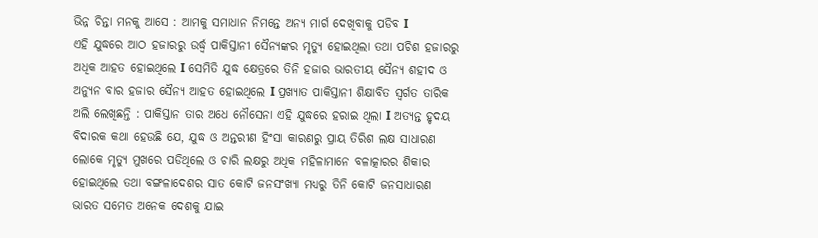ଭିନ୍ନ ଚିନ୍ତା ମନକୁ ଆସେ : ଆମକୁ ସମାଧାନ ନିମନ୍ତେ ଅନ୍ୟ ମାର୍ଗ ଦେଖିବାକୁ ପଡିବ I
ଏହି ଯୁଦ୍ଧରେ ଆଠ ହଜାରରୁ ଉର୍ଦ୍ଧ୍ଵ ପାକିସ୍ତାନୀ ସୈନ୍ୟଙ୍କର ମୃତ୍ୟୁ ହୋଇଥିଲା ତଥା ପଚିଶ ହଜାରରୁ ଅଧିକ ଆହତ ହୋଇଥିଲେ I ସେମିତି ଯୁଦ୍ଧ କ୍ଷେତ୍ରରେ ତିନି ହଜାର ଭାରତୀୟ ସୈନ୍ୟ ଶହୀଦ ଓ ଅନ୍ୟୁନ ବାର ହଜାର ସୈନ୍ୟ ଆହତ ହୋଇଥିଲେ I ପ୍ରଖ୍ୟାତ ପାକିସ୍ତାନୀ ଶିକ୍ଷାବିତ ସ୍ଵର୍ଗତ ତାରିକ ଅଲି ଲେଖିଛନ୍ତି : ପାକିସ୍ତାନ ତାର ଅଧେ ନୌସେନା ଏହି ଯୁଦ୍ଧରେ ହରାଇ ଥିଲା I ଅତ୍ୟନ୍ତ ହୃଦୟ ବିଦାରକ କଥା ହେଉଛି ଯେ, ଯୁଦ୍ଧ ଓ ଅନ୍ତରୀଣ ହିଂସା କାରଣରୁ ପ୍ରାୟ ତିରିଶ ଲକ୍ଷ ସାଧାରଣ ଲୋକେ ମୃତ୍ୟୁ ମୁଖରେ ପଡିଥିଲେ ଓ ଚାରି ଲକ୍ଷରୁ ଅଧିକ ମହିଳାମାନେ ବଳାତ୍କାରର ଶିକାର ହୋଇଥିଲେ ତଥା ବଙ୍ଗଳାଦେଶର ସାତ କୋଟି ଜନସଂଖ୍ୟା ମଧ୍ୟରୁ ତିନି କୋଟି ଜନସାଧାରଣ ଭାରତ ସମେତ ଅନେକ ଦେଶକୁ ଯାଇ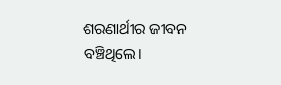ଶରଣାର୍ଥୀର ଜୀବନ ବଞ୍ଚିଥିଲେ।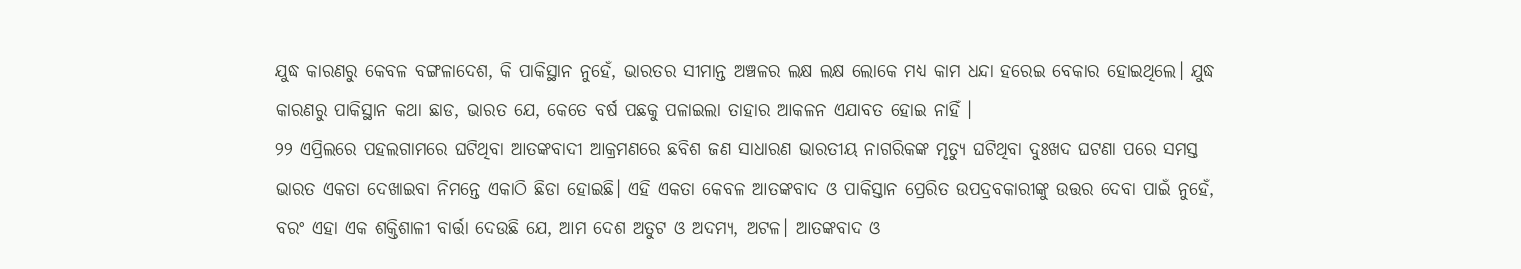ଯୁଦ୍ଧ କାରଣରୁ କେବଳ ବଙ୍ଗଳାଦେଶ, କି ପାକିସ୍ଥାନ ନୁହେଁ, ଭାରତର ସୀମାନ୍ତ ଅଞ୍ଚଳର ଲକ୍ଷ ଲକ୍ଷ ଲୋକେ ମଧ୍ୟ କାମ ଧନ୍ଦା ହରେଇ ବେକାର ହୋଇଥିଲେ। ଯୁଦ୍ଧ କାରଣରୁ ପାକିସ୍ଥାନ କଥା ଛାଡ, ଭାରତ ଯେ, କେତେ ବର୍ଷ ପଛକୁ ପଳାଇଲା ତାହାର ଆକଳନ ଏଯାବତ ହୋଇ ନାହିଁ ।
୨୨ ଏପ୍ରିଲରେ ପହଲଗାମରେ ଘଟିଥିବା ଆତଙ୍କବାଦୀ ଆକ୍ରମଣରେ ଛବିଶ ଜଣ ସାଧାରଣ ଭାରତୀୟ ନାଗରିକଙ୍କ ମୃତ୍ୟୁ ଘଟିଥିବା ଦୁଃଖଦ ଘଟଣା ପରେ ସମସ୍ତ ଭାରତ ଏକତା ଦେଖାଇବା ନିମନ୍ତେ ଏକାଠି ଛିଡା ହୋଇଛି। ଏହି ଏକତା କେବଳ ଆତଙ୍କବାଦ ଓ ପାକିସ୍ତାନ ପ୍ରେରିତ ଉପଦ୍ରବକାରୀଙ୍କୁ ଉତ୍ତର ଦେବା ପାଇଁ ନୁହେଁ, ବରଂ ଏହା ଏକ ଶକ୍ତିଶାଳୀ ବାର୍ତ୍ତା ଦେଉଛି ଯେ, ଆମ ଦେଶ ଅତୁଟ ଓ ଅଦମ୍ୟ, ଅଟଳ। ଆତଙ୍କବାଦ ଓ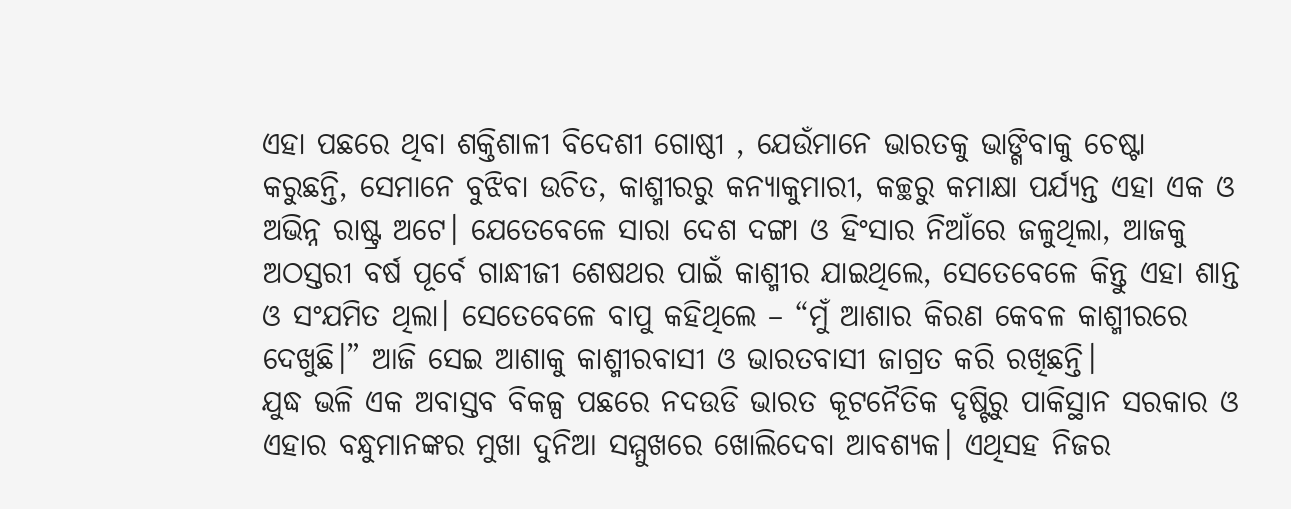ଏହା ପଛରେ ଥିବା ଶକ୍ତିଶାଳୀ ବିଦେଶୀ ଗୋଷ୍ଠୀ , ଯେଉଁମାନେ ଭାରତକୁ ଭାଙ୍ଗିବାକୁ ଚେଷ୍ଟା କରୁଛନ୍ତି, ସେମାନେ ବୁଝିବା ଉଚିତ, କାଶ୍ମୀରରୁ କନ୍ୟାକୁମାରୀ, କଚ୍ଛରୁ କମାକ୍ଷା ପର୍ଯ୍ୟନ୍ତ ଏହା ଏକ ଓ ଅଭିନ୍ନ ରାଷ୍ଟ୍ର ଅଟେ। ଯେତେବେଳେ ସାରା ଦେଶ ଦଙ୍ଗା ଓ ହିଂସାର ନିଆଁରେ ଜଳୁଥିଲା, ଆଜକୁ ଅଠସ୍ତରୀ ବର୍ଷ ପୂର୍ବେ ଗାନ୍ଧୀଜୀ ଶେଷଥର ପାଇଁ କାଶ୍ମୀର ଯାଇଥିଲେ, ସେତେବେଳେ କିନ୍ତୁ ଏହା ଶାନ୍ତ ଓ ସଂଯମିତ ଥିଲା। ସେତେବେଳେ ବାପୁ କହିଥିଲେ – “ମୁଁ ଆଶାର କିରଣ କେବଳ କାଶ୍ମୀରରେ ଦେଖୁଛି।” ଆଜି ସେଇ ଆଶାକୁ କାଶ୍ମୀରବାସୀ ଓ ଭାରତବାସୀ ଜାଗ୍ରତ କରି ରଖିଛନ୍ତି।
ଯୁଦ୍ଧ ଭଳି ଏକ ଅବାସ୍ତବ ବିକଳ୍ପ ପଛରେ ନଦଉଡି ଭାରତ କୂଟନୈତିକ ଦୃଷ୍ଟିରୁ ପାକିସ୍ଥାନ ସରକାର ଓ ଏହାର ବନ୍ଧୁମାନଙ୍କର ମୁଖା ଦୁନିଆ ସମ୍ମୁଖରେ ଖୋଲିଦେବା ଆବଶ୍ୟକ। ଏଥିସହ ନିଜର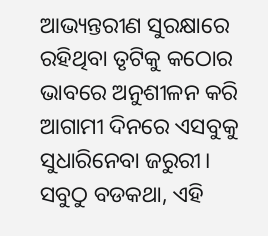ଆଭ୍ୟନ୍ତରୀଣ ସୁରକ୍ଷାରେ ରହିଥିବା ତୃଟିକୁ କଠୋର ଭାବରେ ଅନୁଶୀଳନ କରି ଆଗାମୀ ଦିନରେ ଏସବୁକୁ ସୁଧାରିନେବା ଜରୁରୀ। ସବୁଠୁ ବଡକଥା, ଏହି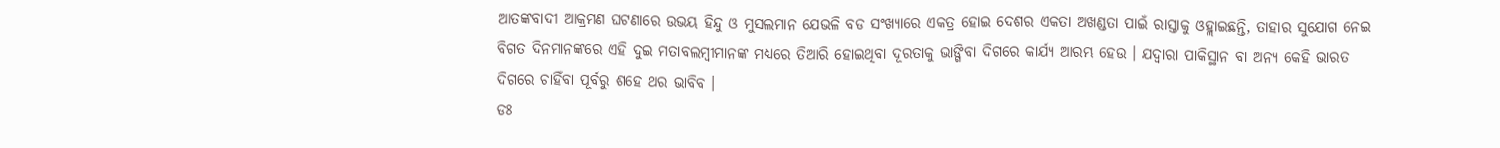ଆତଙ୍କବାଦୀ ଆକ୍ରମଣ ଘଟଣାରେ ଉଭୟ ହିନ୍ଦୁ ଓ ମୁସଲମାନ ଯେଭଳି ବଡ ସଂଖ୍ୟାରେ ଏକତ୍ର ହୋଇ ଦେଶର ଏକତା ଅଖଣ୍ଡତା ପାଇଁ ରାସ୍ତାକୁ ଓହ୍ଲାଇଛନ୍ତି, ତାହାର ସୁଯୋଗ ନେଇ ବିଗତ ଦିନମାନଙ୍କରେ ଏହି ଦୁଇ ମତାବଲମ୍ବୀମାନଙ୍କ ମଧ୍ୟରେ ତିଆରି ହୋଇଥିବା ଦୂରତାକୁ ଭାଙ୍ଗିବା ଦିଗରେ କାର୍ଯ୍ୟ ଆରମ୍ଭ ହେଉ । ଯଦ୍ୱାରା ପାକିସ୍ଥାନ ବା ଅନ୍ୟ କେହି ଭାରତ ଦିଗରେ ଚାହିଁବା ପୂର୍ବରୁ ଶହେ ଥର ଭାବିବ ।
ଡଃ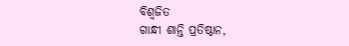ବିଶ୍ୱଜିତ
ଗାନ୍ଧୀ ଶାନ୍ତି ପ୍ରତିଷ୍ଠାନ,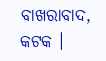ବାଖରାବାଦ, କଟକ ।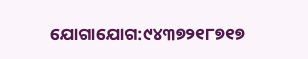ଯୋଗାଯୋଗ:୯୪୩୭୨୧୮୭୧୭